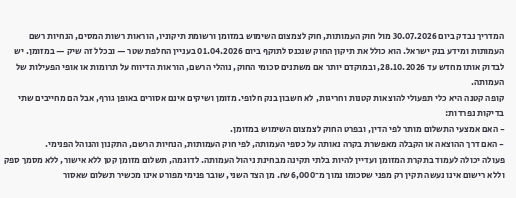המדריך נבדק ביום 30.07.2026 מול חוק העמותות, חוק לצמצום השימוש במזומן ורשומת תיקוניו, הוראות רשות המסים, הנחיות רשם העמותות ומידע בנק ישראל. הוא כולל את תיקון החוק שנכנס לתוקף ביום 01.04.2026 בעניין החלפת שטר — ובכלל זה שיק — במזומן. יש לבדוק אותו מחדש עד 28.10.2026, ובמוקדם יותר אם משתנים סכומי החוק, נוהלי הרשם, הוראות הדיווח על תרומות או אופי הפעילות של העמותה.
קופה קטנה היא כלי תפעולי להוצאות קטנות וחריגות, לא חשבון בנק חלופי. מזומן ושיקים אינם אסורים באופן גורף, אבל הם מחייבים שתי בדיקות נפרדות:
- האם אמצעי התשלום מותר לפי הדין, ובפרט החוק לצמצום השימוש במזומן.
- האם דרך ההוצאה או הקבלה מאפשרת בקרה נאותה על כספי העמותה, לפי חוק העמותות, הנחיות הרשם, התקנון והנוהל הפנימי.
פעולה יכולה לעמוד בתקרת המזומן ועדיין להיות בלתי תקינה מבחינת ניהול העמותה. לדוגמה, תשלום מזומן קטן ללא אישור, ללא מסמך ספק וללא רישום אינו נעשה תקין רק מפני שסכומו נמוך מ־6,000 ₪. מן הצד השני, שובר פנימי מפורט אינו מכשיר תשלום שאסור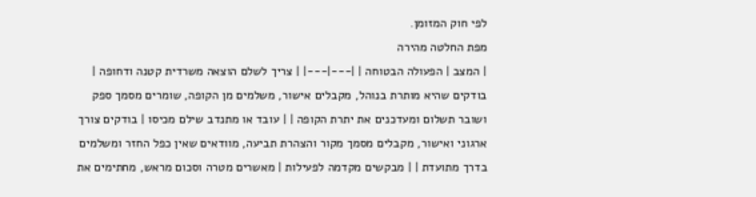לפי חוק המזומן.
מפת החלטה מהירה
| המצב | הפעולה הבטוחה | |---|---| | צריך לשלם הוצאה משרדית קטנה ודחופה | בודקים שהיא מותרת בנוהל, מקבלים אישור, משלמים מן הקופה, שומרים מסמך ספק ושובר תשלום ומעדכנים את יתרת הקופה | | עובד או מתנדב שילם מכיסו | בודקים צורך ארגוני ואישור, מקבלים מסמך מקור והצהרת תביעה, מוודאים שאין כפל החזר ומשלמים בדרך מתועדת | | מבקשים מקדמה לפעילות | מאשרים מטרה וסכום מראש, מחתימים את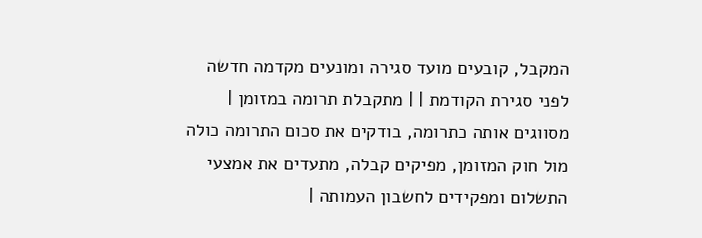המקבל, קובעים מועד סגירה ומונעים מקדמה חדשה לפני סגירת הקודמת | | מתקבלת תרומה במזומן | מסווגים אותה כתרומה, בודקים את סכום התרומה כולה מול חוק המזומן, מפיקים קבלה, מתעדים את אמצעי התשלום ומפקידים לחשבון העמותה |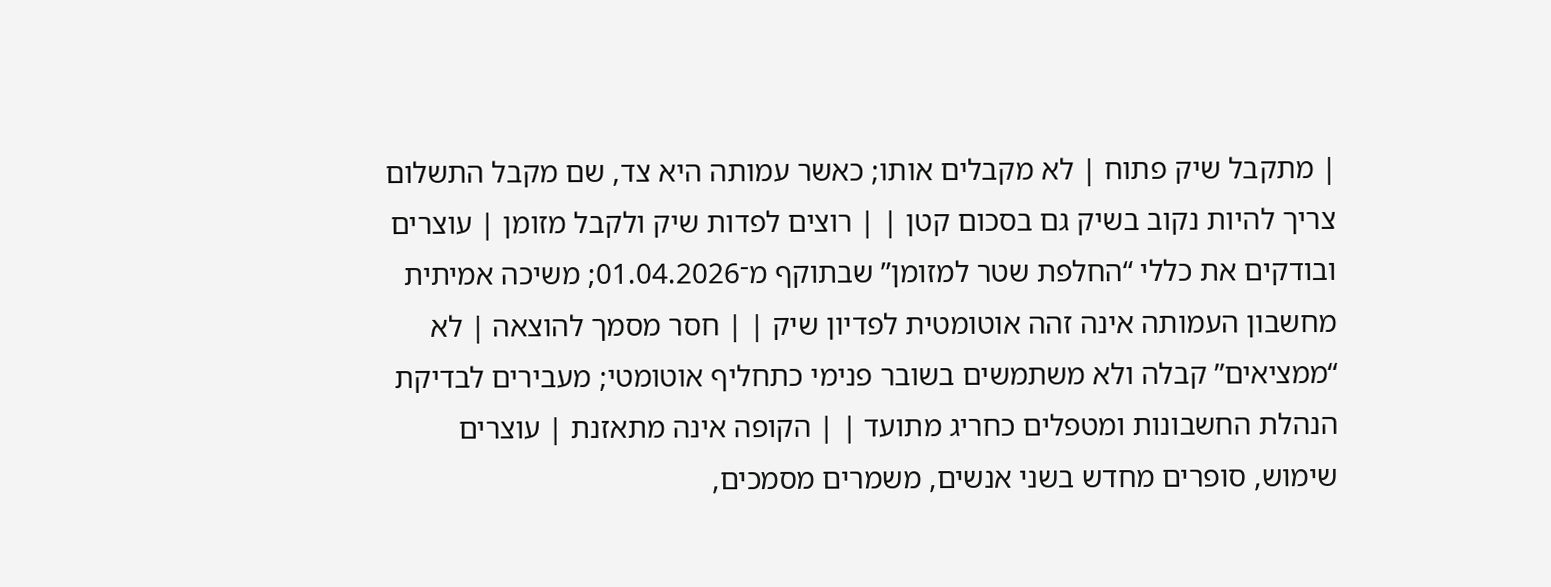| מתקבל שיק פתוח | לא מקבלים אותו; כאשר עמותה היא צד, שם מקבל התשלום צריך להיות נקוב בשיק גם בסכום קטן | | רוצים לפדות שיק ולקבל מזומן | עוצרים ובודקים את כללי “החלפת שטר למזומן” שבתוקף מ־01.04.2026; משיכה אמיתית מחשבון העמותה אינה זהה אוטומטית לפדיון שיק | | חסר מסמך להוצאה | לא “ממציאים” קבלה ולא משתמשים בשובר פנימי כתחליף אוטומטי; מעבירים לבדיקת הנהלת החשבונות ומטפלים כחריג מתועד | | הקופה אינה מתאזנת | עוצרים שימוש, סופרים מחדש בשני אנשים, משמרים מסמכים,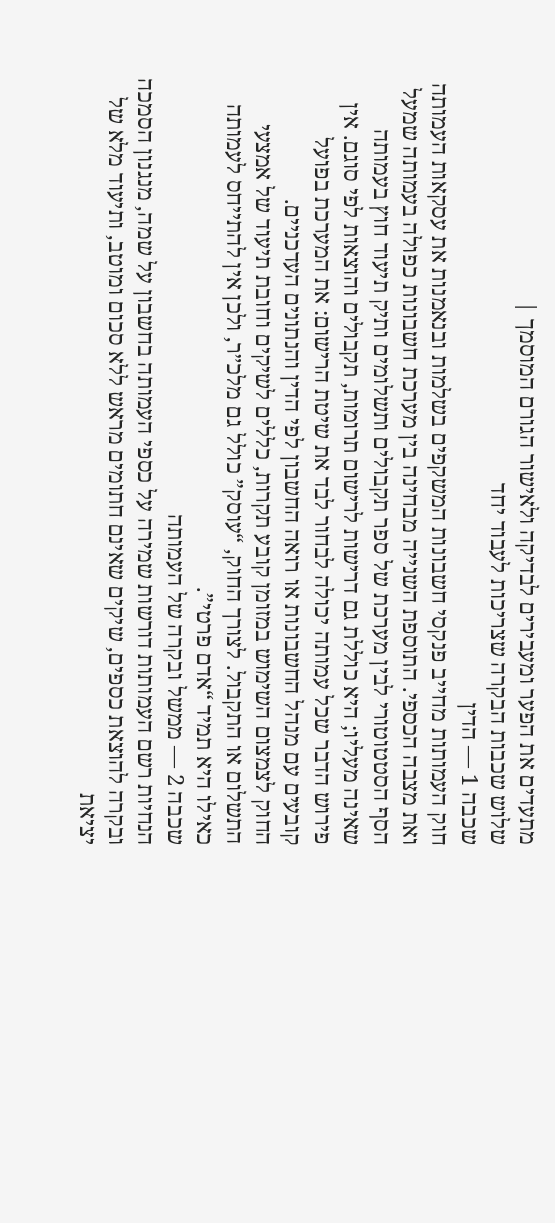מתעדים את הפער ומעבירים לבדיקה ולאישור הגורם המוסמך |
שלוש שכבות הבקרה שצריכות לעבוד יחד
שכבה 1 — הדין
חוק העמותות מחייב פנקסי חשבונות המשקפים בשלמות ובנאמנות את עסקאות העמותה ואת מצבה הכספי. התוספת השנייה מבחינה בין מערכת חשבונות כפולה בעמותה שמעל הסף הסטטוטורי לבין מערכת של ספר תקבולים ותשלומים ותיק תיעוד חוץ בעמותה שאינה מעליו; היא כוללת גם דרישות לרישום תרומות, תקבולים והוצאות לפי סוגם. אין פירוש הדבר שכל עמותה יכולה לבחור לבד את שיטת הרישום: את המערכת בפועל קובעים עם מנהל החשבונות או רואה החשבון לפי הדין והנתונים העדכניים.
החוק לצמצום השימוש במזומן קובע תקרות, כללים לשיקים וחובת תיעוד של אמצעי התשלום או התקבול. לצורך החוק, “עוסק” כולל גם מלכ״ר, ולכן אין להתייחס לעמותה כאילו היא תמיד “אדם פרטי”.
שכבה 2 — ממשל ובקרה של העמותה
הנחיות רשם העמותות דורשות שמירה על כספי העמותה בחשבון על שמה, מנגנון הסמכה ובקרה להוצאת כספים, שיקים שאינם חתומים מראש ללא סכום ומוטב, ותיעוד מלא של יציאת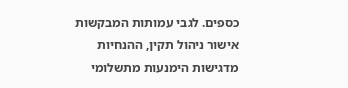כספים. לגבי עמותות המבקשות אישור ניהול תקין, ההנחיות מדגישות הימנעות מתשלומי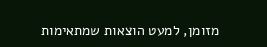מזומן, למעט הוצאות שמתאימות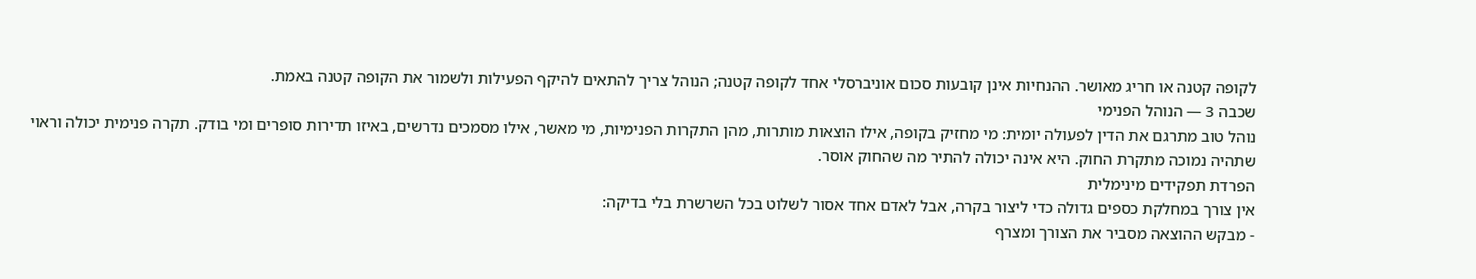לקופה קטנה או חריג מאושר. ההנחיות אינן קובעות סכום אוניברסלי אחד לקופה קטנה; הנוהל צריך להתאים להיקף הפעילות ולשמור את הקופה קטנה באמת.
שכבה 3 — הנוהל הפנימי
נוהל טוב מתרגם את הדין לפעולה יומית: מי מחזיק בקופה, אילו הוצאות מותרות, מהן התקרות הפנימיות, מי מאשר, אילו מסמכים נדרשים, באיזו תדירות סופרים ומי בודק. תקרה פנימית יכולה וראוי שתהיה נמוכה מתקרת החוק. היא אינה יכולה להתיר מה שהחוק אוסר.
הפרדת תפקידים מינימלית
אין צורך במחלקת כספים גדולה כדי ליצור בקרה, אבל לאדם אחד אסור לשלוט בכל השרשרת בלי בדיקה:
- מבקש ההוצאה מסביר את הצורך ומצרף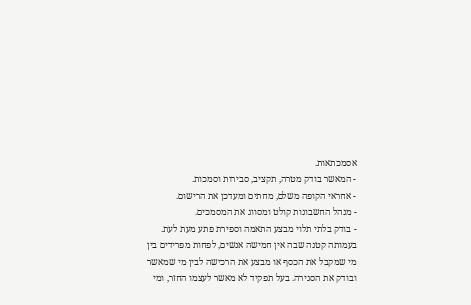אסמכתאות.
- המאשר בודק מטרה, תקציב, סבירות וסמכות.
- אחראי הקופה משלם, מחתים ומעדכן את הרישום.
- מנהל החשבונות קולט ומסווג את המסמכים.
- בודק בלתי תלוי מבצע התאמה וספירת פתע מעת לעת.
בעמותה קטנה שבה אין חמישה אנשים, לפחות מפרידים בין מי שמקבל את הכסף או מבצע את הרכישה לבין מי שמאשר ובודק את הסגירה. בעל תפקיד לא מאשר לעצמו החזר, ומי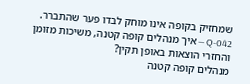שמחזיק בקופה אינו מוחק לבדו פער שהתברר.
Q-042 — איך מנהלים קופה קטנה, משיכות מזומן והחזרי הוצאות באופן תקין?
מנהלים קופה קטנה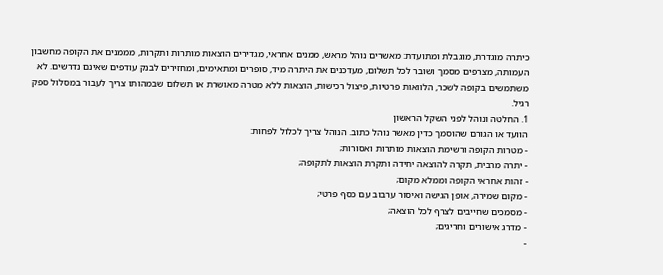כיתרה מוגדרת, מוגבלת ומתועדת: מאשרים נוהל מראש, ממנים אחראי, מגדירים הוצאות מותרות ותקרות, מממנים את הקופה מחשבון העמותה, מצרפים מסמך ושובר לכל תשלום, מעדכנים את היתרה מיד, סופרים ומתאימים, ומחזירים לבנק עודפים שאינם נדרשים. לא משתמשים בקופה לשכר, הלוואות פרטיות, פיצול רכישות, הוצאות ללא מטרה מאושרת או תשלום שבמהותו צריך לעבור במסלול ספק רגיל.
1. החלטה ונוהל לפני השקל הראשון
הוועד או הגורם שהוסמך כדין מאשר נוהל כתוב. הנוהל צריך לכלול לפחות:
- מטרות הקופה ורשימת הוצאות מותרות ואסורות;
- יתרה מרבית, תקרה להוצאה יחידה ותקרת הוצאות לתקופה;
- זהות אחראי הקופה וממלא מקום;
- מקום שמירה, אופן הגישה ואיסור ערבוב עם כסף פרטי;
- מסמכים שחייבים לצרף לכל הוצאה;
- מדרג אישורים וחריגים;
-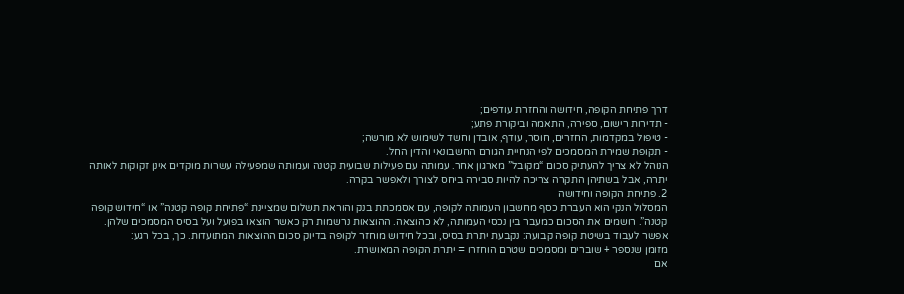דרך פתיחת הקופה, חידושה והחזרת עודפים;
- תדירות רישום, ספירה, התאמה וביקורת פתע;
- טיפול במקדמות, החזרים, חוסר, עודף, אובדן וחשד לשימוש לא מורשה;
- תקופת שמירת המסמכים לפי הנחיית הגורם החשבונאי והדין החל.
הנוהל לא צריך להעתיק סכום “מקובל” מארגון אחר. עמותה עם פעילות שבועית קטנה ועמותה שמפעילה עשרות מוקדים אינן זקוקות לאותה יתרה, אבל בשתיהן התקרה צריכה להיות סבירה ביחס לצורך ולאפשר בקרה.
2. פתיחת הקופה וחידושה
המסלול הנקי הוא העברת כסף מחשבון העמותה לקופה, עם אסמכתת בנק והוראת תשלום שמציינת “פתיחת קופה קטנה” או “חידוש קופה קטנה”. רושמים את הסכום כמעבר בין נכסי העמותה, לא כהוצאה. ההוצאות נרשמות רק כאשר הוצאו בפועל ועל בסיס המסמכים שלהן.
אפשר לעבוד בשיטת קופה קבועה: נקבעת יתרת בסיס, ובכל חידוש מוחזר לקופה בדיוק סכום ההוצאות המתועדות. כך, בכל רגע:
מזומן שנספר + שוברים ומסמכים שטרם הוחזרו = יתרת הקופה המאושרת.
אם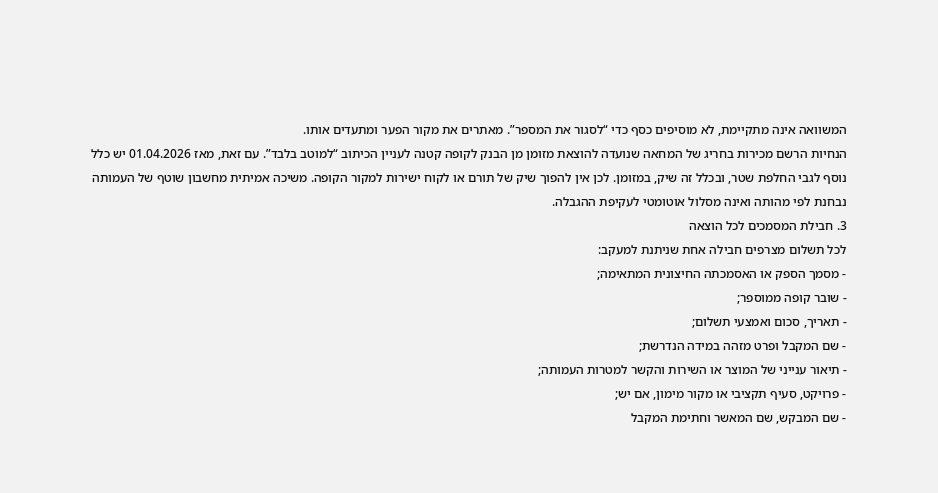המשוואה אינה מתקיימת, לא מוסיפים כסף כדי “לסגור את המספר”. מאתרים את מקור הפער ומתעדים אותו.
הנחיות הרשם מכירות בחריג של המחאה שנועדה להוצאת מזומן מן הבנק לקופה קטנה לעניין הכיתוב “למוטב בלבד”. עם זאת, מאז 01.04.2026 יש כלל נוסף לגבי החלפת שטר, ובכלל זה שיק, במזומן. לכן אין להפוך שיק של תורם או לקוח ישירות למקור הקופה. משיכה אמיתית מחשבון שוטף של העמותה נבחנת לפי מהותה ואינה מסלול אוטומטי לעקיפת ההגבלה.
3. חבילת המסמכים לכל הוצאה
לכל תשלום מצרפים חבילה אחת שניתנת למעקב:
- מסמך הספק או האסמכתה החיצונית המתאימה;
- שובר קופה ממוספר;
- תאריך, סכום ואמצעי תשלום;
- שם המקבל ופרט מזהה במידה הנדרשת;
- תיאור ענייני של המוצר או השירות והקשר למטרות העמותה;
- פרויקט, סעיף תקציבי או מקור מימון, אם יש;
- שם המבקש, שם המאשר וחתימת המקבל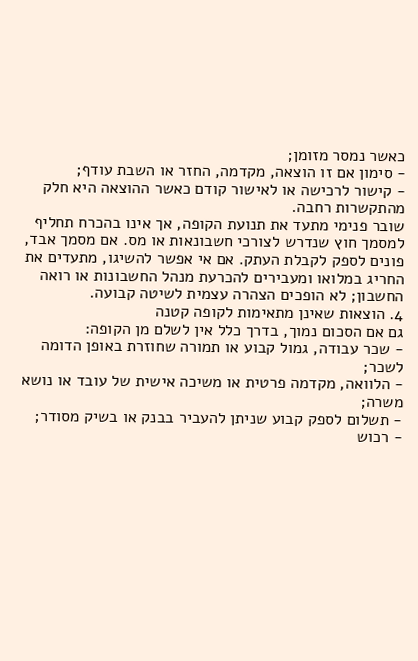כאשר נמסר מזומן;
- סימון אם זו הוצאה, מקדמה, החזר או השבת עודף;
- קישור לרכישה או לאישור קודם כאשר ההוצאה היא חלק מהתקשרות רחבה.
שובר פנימי מתעד את תנועת הקופה, אך אינו בהכרח תחליף למסמך חוץ שנדרש לצורכי חשבונאות או מס. אם מסמך אבד, פונים לספק לקבלת העתק. אם אי אפשר להשיגו, מתעדים את החריג במלואו ומעבירים להכרעת מנהל החשבונות או רואה החשבון; לא הופכים הצהרה עצמית לשיטה קבועה.
4. הוצאות שאינן מתאימות לקופה קטנה
גם אם הסכום נמוך, בדרך כלל אין לשלם מן הקופה:
- שכר עבודה, גמול קבוע או תמורה שחוזרת באופן הדומה לשכר;
- הלוואה, מקדמה פרטית או משיכה אישית של עובד או נושא משרה;
- תשלום לספק קבוע שניתן להעביר בבנק או בשיק מסודר;
- רכוש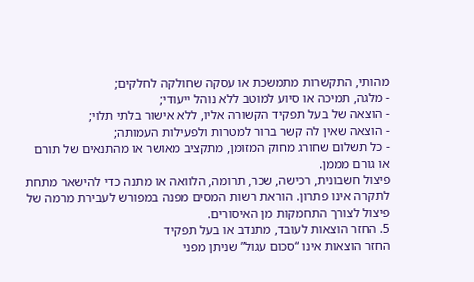מהותי, התקשרות מתמשכת או עסקה שחולקה לחלקים;
- מלגה, תמיכה או סיוע למוטב ללא נוהל ייעודי;
- הוצאה של בעל תפקיד הקשורה אליו, ללא אישור בלתי תלוי;
- הוצאה שאין לה קשר ברור למטרות ולפעילות העמותה;
- כל תשלום שחורג מחוק המזומן, מתקציב מאושר או מהתנאים של תורם או גורם מממן.
פיצול חשבונית, רכישה, שכר, תרומה, הלוואה או מתנה כדי להישאר מתחת לתקרה אינו פתרון. הוראת רשות המסים מפנה במפורש לעבירת מרמה של פיצול לצורך התחמקות מן האיסורים.
5. החזר הוצאות לעובד, מתנדב או בעל תפקיד
החזר הוצאות אינו “סכום עגול” שניתן מפני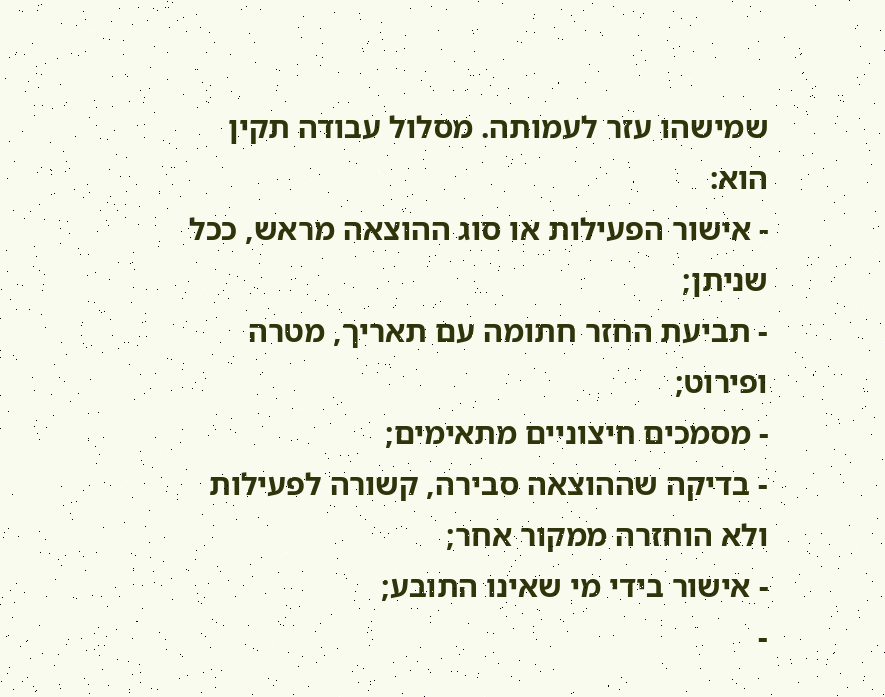שמישהו עזר לעמותה. מסלול עבודה תקין הוא:
- אישור הפעילות או סוג ההוצאה מראש, ככל שניתן;
- תביעת החזר חתומה עם תאריך, מטרה ופירוט;
- מסמכים חיצוניים מתאימים;
- בדיקה שההוצאה סבירה, קשורה לפעילות ולא הוחזרה ממקור אחר;
- אישור בידי מי שאינו התובע;
-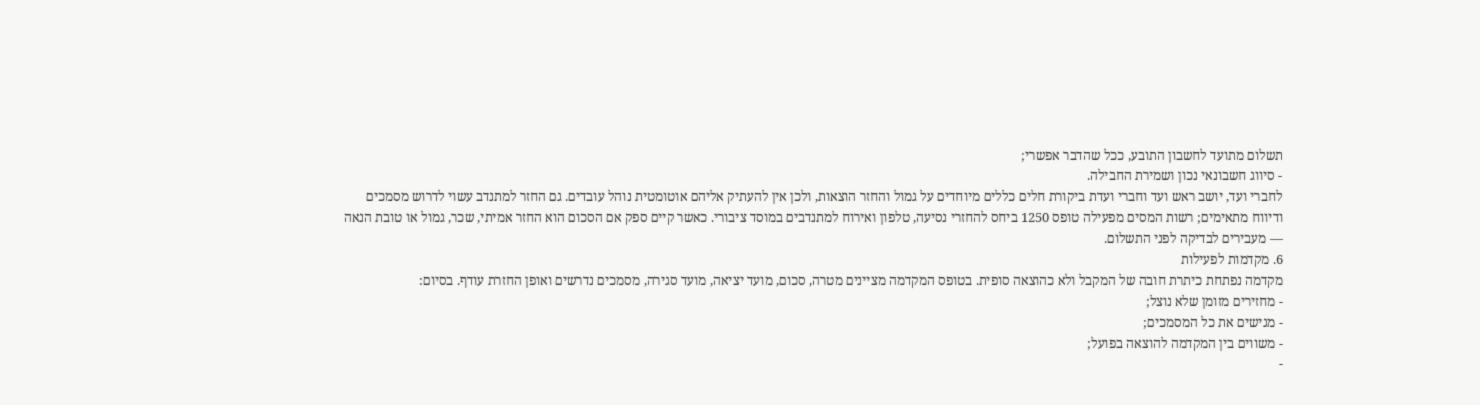תשלום מתועד לחשבון התובע, ככל שהדבר אפשרי;
- סיווג חשבונאי נכון ושמירת החבילה.
לחברי ועד, יושב ראש ועד וחברי ועדת ביקורת חלים כללים מיוחדים על גמול והחזר הוצאות, ולכן אין להעתיק אליהם אוטומטית נוהל עובדים. גם החזר למתנדב עשוי לדרוש מסמכים ודיווח מתאימים; רשות המסים מפעילה טופס 1250 ביחס להחזרי נסיעה, טלפון ואירוח למתנדבים במוסד ציבורי. כאשר קיים ספק אם הסכום הוא החזר אמיתי, שכר, גמול או טובת הנאה — מעבירים לבדיקה לפני התשלום.
6. מקדמות לפעילות
מקדמה נפתחת כיתרת חובה של המקבל ולא כהוצאה סופית. בטופס המקדמה מציינים מטרה, סכום, מועד יציאה, מועד סגירה, מסמכים נדרשים ואופן החזרת עודף. בסיום:
- מחזירים מזומן שלא נוצל;
- מגישים את כל המסמכים;
- משווים בין המקדמה להוצאה בפועל;
-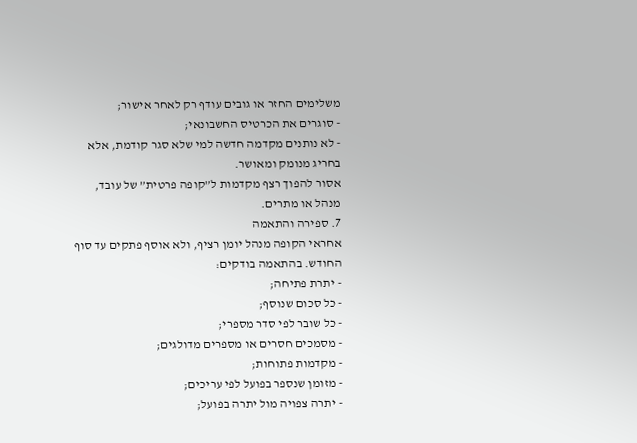משלימים החזר או גובים עודף רק לאחר אישור;
- סוגרים את הכרטיס החשבונאי;
- לא נותנים מקדמה חדשה למי שלא סגר קודמת, אלא בחריג מנומק ומאושר.
אסור להפוך רצף מקדמות ל”קופה פרטית” של עובד, מנהל או מתרים.
7. ספירה והתאמה
אחראי הקופה מנהל יומן רציף, ולא אוסף פתקים עד סוף החודש. בהתאמה בודקים:
- יתרת פתיחה;
- כל סכום שנוסף;
- כל שובר לפי סדר מספרי;
- מסמכים חסרים או מספרים מדולגים;
- מקדמות פתוחות;
- מזומן שנספר בפועל לפי עריכים;
- יתרה צפויה מול יתרה בפועל;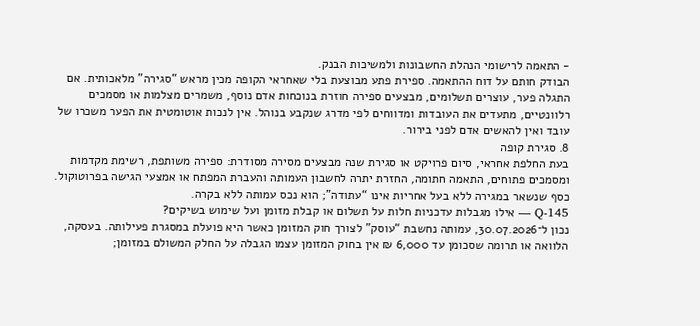- התאמה לרישומי הנהלת החשבונות ולמשיכות הבנק.
הבודק חותם על דוח ההתאמה. ספירת פתע מבוצעת בלי שאחראי הקופה מכין מראש “סגירה” מלאכותית. אם התגלה פער, עוצרים תשלומים, מבצעים ספירה חוזרת בנוכחות אדם נוסף, משמרים מצלמות או מסמכים רלוונטיים, מתעדים את העובדות ומדווחים לפי מדרג שנקבע בנוהל. אין לנכות אוטומטית את הפער משכרו של עובד ואין להאשים אדם לפני בירור.
8. סגירת קופה
בעת החלפת אחראי, סיום פרויקט או סגירת שנה מבצעים מסירה מסודרת: ספירה משותפת, רשימת מקדמות ומסמכים פתוחים, התאמה חתומה, החזרת יתרה לחשבון העמותה והעברת המפתח או אמצעי הגישה בפרוטוקול. כסף שנשאר במגירה ללא בעל אחריות אינו “עתודה”; הוא נכס עמותה ללא בקרה.
Q-145 — אילו מגבלות עדכניות חלות על תשלום או קבלת מזומן ועל שימוש בשיקים?
נכון ל־30.07.2026, עמותה נחשבת “עוסק” לצורך חוק המזומן כאשר היא פועלת במסגרת פעילותה. בעסקה, הלוואה או תרומה שסכומן עד 6,000 ₪ אין בחוק המזומן עצמו הגבלה על החלק המשולם במזומן;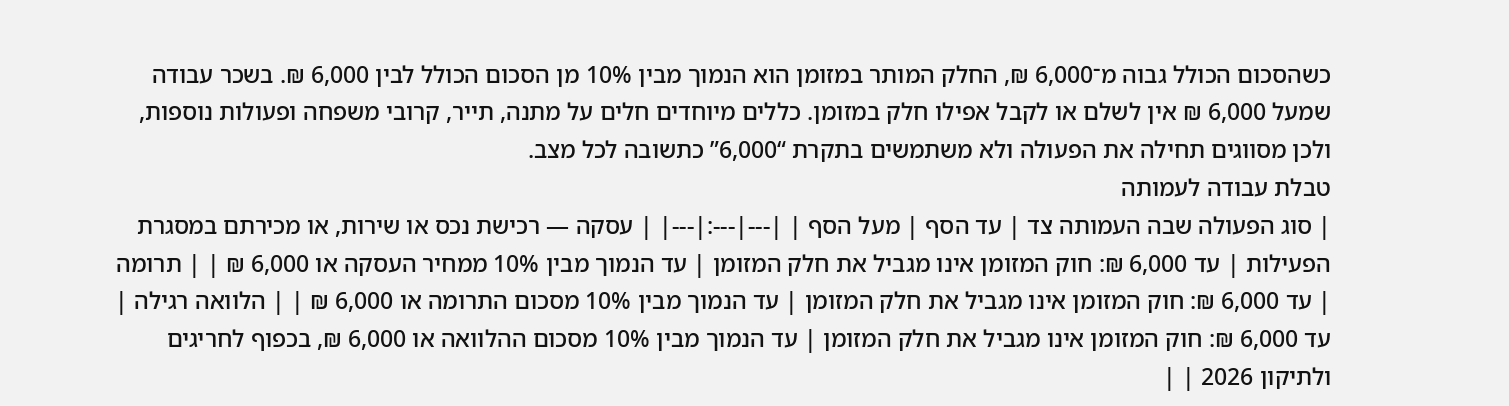כשהסכום הכולל גבוה מ־6,000 ₪, החלק המותר במזומן הוא הנמוך מבין 10% מן הסכום הכולל לבין 6,000 ₪. בשכר עבודה שמעל 6,000 ₪ אין לשלם או לקבל אפילו חלק במזומן. כללים מיוחדים חלים על מתנה, תייר, קרובי משפחה ופעולות נוספות, ולכן מסווגים תחילה את הפעולה ולא משתמשים בתקרת “6,000” כתשובה לכל מצב.
טבלת עבודה לעמותה
| סוג הפעולה שבה העמותה צד | עד הסף | מעל הסף | |---|---:|---| | עסקה — רכישת נכס או שירות, או מכירתם במסגרת הפעילות | עד 6,000 ₪: חוק המזומן אינו מגביל את חלק המזומן | עד הנמוך מבין 10% ממחיר העסקה או 6,000 ₪ | | תרומה | עד 6,000 ₪: חוק המזומן אינו מגביל את חלק המזומן | עד הנמוך מבין 10% מסכום התרומה או 6,000 ₪ | | הלוואה רגילה | עד 6,000 ₪: חוק המזומן אינו מגביל את חלק המזומן | עד הנמוך מבין 10% מסכום ההלוואה או 6,000 ₪, בכפוף לחריגים ולתיקון 2026 | |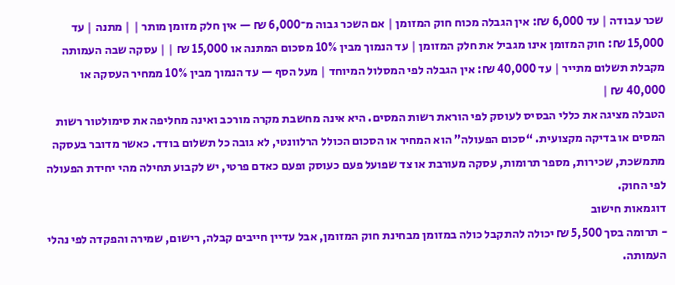שכר עבודה | עד 6,000 ₪: אין הגבלה מכוח חוק המזומן | אם השכר גבוה מ־6,000 ₪ — אין חלק מזומן מותר | | מתנה | עד 15,000 ₪: חוק המזומן אינו מגביל את חלק המזומן | עד הנמוך מבין 10% מסכום המתנה או 15,000 ₪ | | עסקה שבה העמותה מקבלת תשלום מתייר | עד 40,000 ₪: אין הגבלה לפי המסלול המיוחד | מעל הסף — עד הנמוך מבין 10% ממחיר העסקה או 40,000 ₪ |
הטבלה מציגה את כללי הבסיס לעוסק לפי הוראת רשות המסים. היא אינה מחשבת מקרה מורכב ואינה מחליפה את סימולטור רשות המסים או בדיקה מקצועית. “סכום הפעולה” הוא המחיר או הסכום הכולל הרלוונטי, לא גובה כל תשלום בודד. כאשר מדובר בעסקה מתמשכת, שכירות, מספר תרומות, עסקה מעורבת או צד שפועל פעם כעוסק ופעם כאדם פרטי, יש לקבוע תחילה מהי יחידת הפעולה לפי החוק.
דוגמאות חישוב
- תרומה בסך 5,500 ₪ יכולה להתקבל כולה במזומן מבחינת חוק המזומן, אבל עדיין חייבים קבלה, רישום, שמירה והפקדה לפי נהלי העמותה.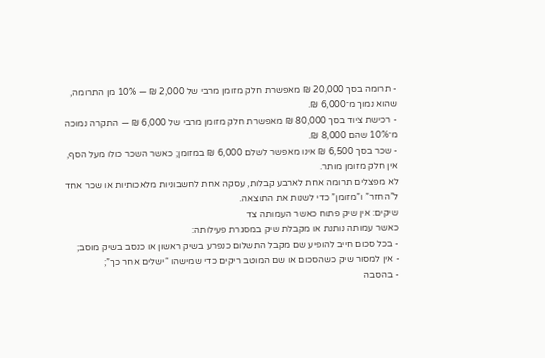- תרומה בסך 20,000 ₪ מאפשרת חלק מזומן מרבי של 2,000 ₪ — 10% מן התרומה, שהוא נמוך מ־6,000 ₪.
- רכישת ציוד בסך 80,000 ₪ מאפשרת חלק מזומן מרבי של 6,000 ₪ — התקרה נמוכה מ־10% שהם 8,000 ₪.
- שכר בסך 6,500 ₪ אינו מאפשר לשלם 6,000 ₪ במזומן; כאשר השכר כולו מעל הסף, אין חלק מזומן מותר.
לא מפצלים תרומה אחת לארבע קבלות, עסקה אחת לחשבוניות מלאכותיות או שכר אחד ל”החזר” ו”מזומן” כדי לשנות את התוצאה.
שיקים: אין שיק פתוח כאשר העמותה צד
כאשר עמותה נותנת או מקבלת שיק במסגרת פעילותה:
- בכל סכום חייב להופיע שם מקבל התשלום כנפרע בשיק ראשון או כנסב בשיק מוסב;
- אין למסור שיק כשהסכום או שם המוטב ריקים כדי שמישהו “ישלים אחר כך”;
- בהסבה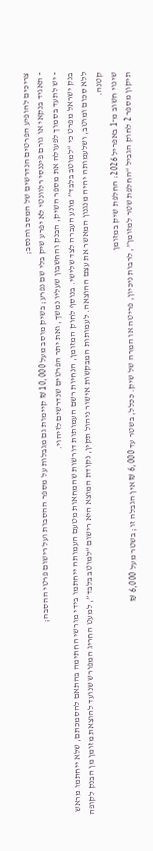צריכים להופיע הפרטים הנדרשים של המסב והנסב;
- תאגיד בנקאי או גורם פיננסי רלוונטי לא יפרע שיק בלי שם נפרע; בשיק מוסב מעל 10,000 ₪ קיימות גם מגבלות על מספר ההסבות ועל רישום פרטי ההסבה;
- יש לתעד בסמוך לפעולה את מספר השיק, הבנק והחשבון שעליו נמשך, ואת יתר הפרטים שנדרשים לזיהוי.
בנק ישראל מפרט כי “למוטב בלבד” מונע העברה לצד שלישי. בנוסף לחוק המזומן, הנחיות רשם העמותות דורשות שהמחאות מטעם העמותה ייחתמו בידי מורשי החתימה בהתאם להסמכתם, שלא ייחתמו מראש ללא סכום ומוטב, ושלעמותה יהיה מנגנון המאשר את עצם ההוצאה. לעמותות המבקשות אישור ניהול תקין, נקודת המוצא היא רישום “למוטב בלבד”, למעט החריג המפורש שנועד להוצאת מזומן מן הבנק לקופה קטנה.
שינוי חשוב מ־1 באפריל 2026: החלפת שיק במזומן
תיקון מספר 2 לחוק הגביל “החלפת שטר למזומן”, לרבות ניכיון, פריטה או המרה של שיק. ככלל, בשטר עד 6,000 ₪ אין הגבלה זו; בשטר מעל 6,000 ₪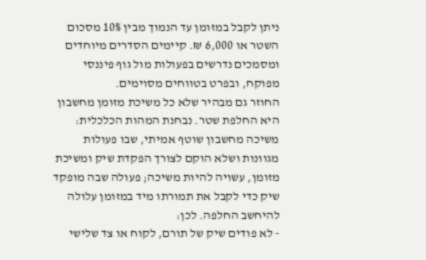ניתן לקבל במזומן עד הנמוך מבין 10% מסכום השטר או 6,000 ₪. קיימים הסדרים מיוחדים ומסמכים נדרשים בפעולות מול גוף פיננסי מפוקח, ובפרט בטווחים מסוימים.
החוזר גם מבהיר שלא כל משיכת מזומן מחשבון היא החלפת שטר. נבחנת המהות הכלכלית: משיכה מחשבון שוטף אמיתי, שבו פעולות מגוונות ושלא הוקם לצורך הפקדת שיק ומשיכת מזומן, עשויה להיות משיכה; פעולה שבה מופקד שיק כדי לקבל את תמורתו מיד במזומן עלולה להיחשב החלפה. לכן:
- לא פודים שיק של תורם, לקוח או צד שלישי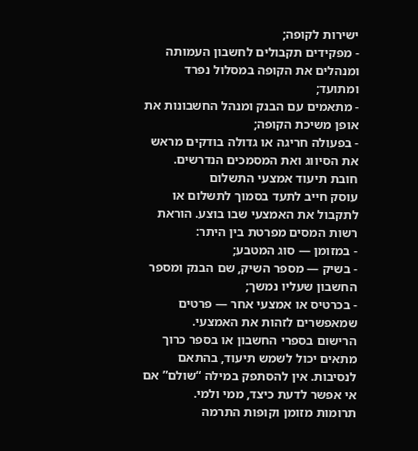ישירות לקופה;
- מפקידים תקבולים לחשבון העמותה ומנהלים את הקופה במסלול נפרד ומתועד;
- מתאמים עם הבנק ומנהל החשבונות את אופן משיכת הקופה;
- בפעולה חריגה או גדולה בודקים מראש את הסיווג ואת המסמכים הנדרשים.
חובת תיעוד אמצעי התשלום
עוסק חייב לתעד בסמוך לתשלום או לתקבול את האמצעי שבו בוצע. הוראת רשות המסים מפרטת בין היתר:
- במזומן — סוג המטבע;
- בשיק — מספר השיק, שם הבנק ומספר החשבון שעליו נמשך;
- בכרטיס או אמצעי אחר — פרטים שמאפשרים לזהות את האמצעי.
הרישום בספרי החשבון או בספר כרוך מתאים יכול לשמש תיעוד, בהתאם לנסיבות. אין להסתפק במילה “שולם” אם אי אפשר לדעת כיצד, ממי ולמי.
תרומות מזומן וקופות התרמה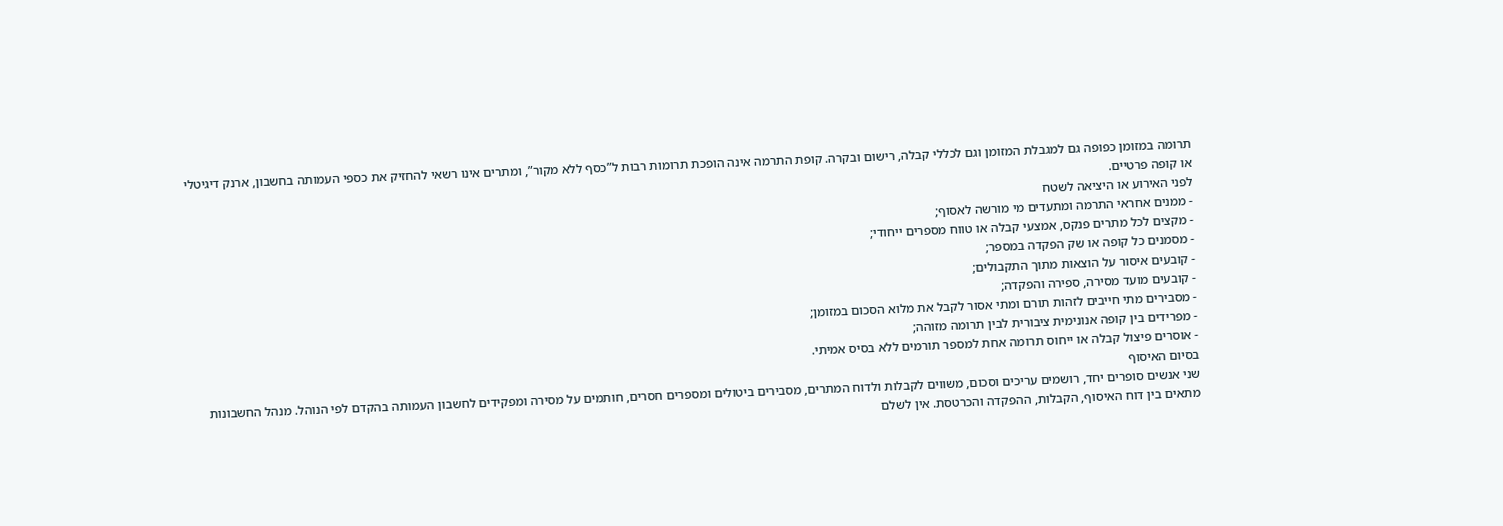תרומה במזומן כפופה גם למגבלת המזומן וגם לכללי קבלה, רישום ובקרה. קופת התרמה אינה הופכת תרומות רבות ל”כסף ללא מקור”, ומתרים אינו רשאי להחזיק את כספי העמותה בחשבון, ארנק דיגיטלי או קופה פרטיים.
לפני האירוע או היציאה לשטח
- ממנים אחראי התרמה ומתעדים מי מורשה לאסוף;
- מקצים לכל מתרים פנקס, אמצעי קבלה או טווח מספרים ייחודי;
- מסמנים כל קופה או שק הפקדה במספר;
- קובעים איסור על הוצאות מתוך התקבולים;
- קובעים מועד מסירה, ספירה והפקדה;
- מסבירים מתי חייבים לזהות תורם ומתי אסור לקבל את מלוא הסכום במזומן;
- מפרידים בין קופה אנונימית ציבורית לבין תרומה מזוהה;
- אוסרים פיצול קבלה או ייחוס תרומה אחת למספר תורמים ללא בסיס אמיתי.
בסיום האיסוף
שני אנשים סופרים יחד, רושמים עריכים וסכום, משווים לקבלות ולדוח המתרים, מסבירים ביטולים ומספרים חסרים, חותמים על מסירה ומפקידים לחשבון העמותה בהקדם לפי הנוהל. מנהל החשבונות מתאים בין דוח האיסוף, הקבלות, ההפקדה והכרטסת. אין לשלם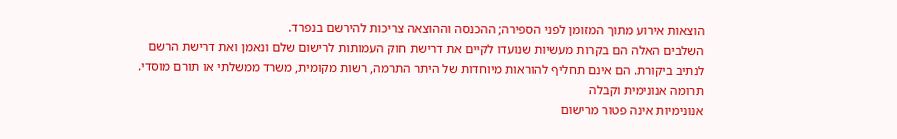הוצאות אירוע מתוך המזומן לפני הספירה; ההכנסה וההוצאה צריכות להירשם בנפרד.
השלבים האלה הם בקרות מעשיות שנועדו לקיים את דרישת חוק העמותות לרישום שלם ונאמן ואת דרישת הרשם לנתיב ביקורת. הם אינם תחליף להוראות מיוחדות של היתר התרמה, רשות מקומית, משרד ממשלתי או תורם מוסדי.
תרומה אנונימית וקבלה
אנונימיות אינה פטור מרישום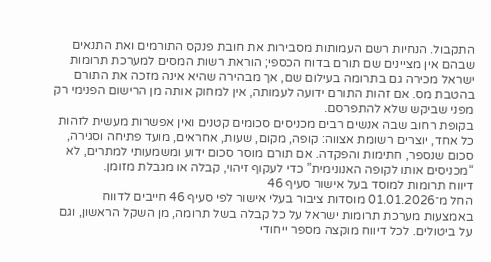התקבול. הנחיות רשם העמותות מסבירות את חובת פנקס התורמים ואת התנאים שבהם אין מציינים שם תורם בדוח הכספי; הוראת רשות המסים למערכת תרומות ישראל מכירה גם בתרומה בעילום שם, אך מבהירה שהיא אינה מזכה את התורם בהטבת מס. אם זהות התורם ידועה לעמותה, אין למחוק אותה מן הרישום הפנימי רק מפני שביקש שלא להתפרסם.
בקופת רחוב שבה אנשים רבים מכניסים סכומים קטנים ואין אפשרות מעשית לזהות כל אחד, יוצרים רשומת אצווה: קופה, מקום, שעות, אחראים, מועד פתיחה וסגירה, סכום שנספר, חתימות והפקדה. אם תורם מוסר סכום ידוע ומשמעותי למתרים, לא “מכניסים אותו לקופה האנונימית” כדי לעקוף זיהוי, קבלה או מגבלת מזומן.
דיווח תרומות למוסד בעל אישור סעיף 46
החל מ־01.01.2026 מוסדות ציבור בעלי אישור לפי סעיף 46 חייבים לדווח באמצעות מערכת תרומות ישראל על כל קבלה בשל תרומה, מן השקל הראשון, וגם על ביטולים. לכל דיווח מוקצה מספר ייחודי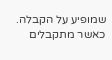שמופיע על הקבלה. כאשר מתקבלים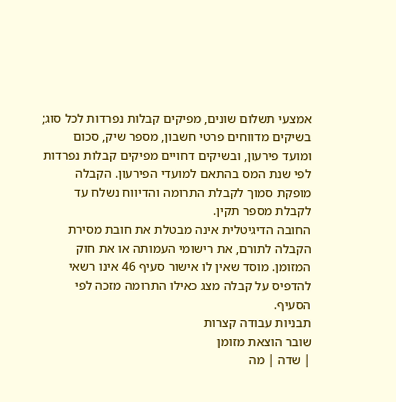אמצעי תשלום שונים, מפיקים קבלות נפרדות לכל סוג; בשיקים מדווחים פרטי חשבון, מספר שיק, סכום ומועד פירעון, ובשיקים דחויים מפיקים קבלות נפרדות לפי שנת המס בהתאם למועדי הפירעון. הקבלה מופקת סמוך לקבלת התרומה והדיווח נשלח עד לקבלת מספר תקין.
החובה הדיגיטלית אינה מבטלת את חובת מסירת הקבלה לתורם, את רישומי העמותה או את חוק המזומן. מוסד שאין לו אישור סעיף 46 אינו רשאי להדפיס על קבלה מצג כאילו התרומה מזכה לפי הסעיף.
תבניות עבודה קצרות
שובר הוצאת מזומן
| שדה | מה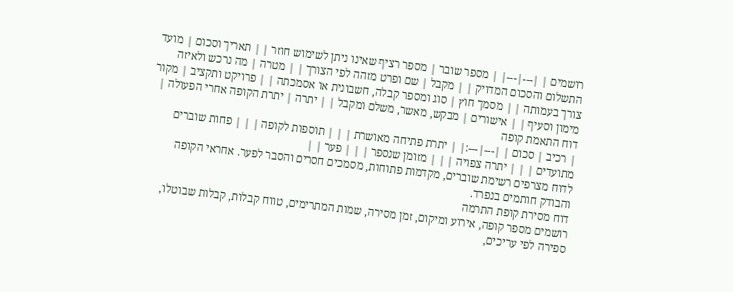רושמים | |---|---| | מספר שובר | מספר רציף שאינו ניתן לשימוש חוזר | | תאריך וסכום | מועד התשלום והסכום המדויק | | מקבל | שם ופרט מזהה לפי הצורך | | מטרה | מה נרכש ולאיזה צורך בעמותה | | מסמך חוץ | סוג ומספר קבלה, חשבונית או אסמכתה | | פרויקט ותקציב | מקור מימון וסעיף | | אישורים | מבקש, מאשר, משלם ומקבל | | יתרה | יתרת הקופה אחרי הפעולה |
דוח התאמת קופה
| רכיב | סכום | |---|---:| | יתרת פתיחה מאושרת | | | תוספות לקופה | | | פחות שוברים מתועדים | | | יתרה צפויה | | | מזומן שנספר | | | פער | |
לדוח מצרפים רשימת שוברים, מקדמות פתוחות, מסמכים חסרים והסבר לפער. אחראי הקופה והבודק חותמים בנפרד.
דוח מסירת קופת התרמה
רושמים מספר קופה, אירוע ומיקום, זמן מסירה, שמות המתרימים, טווח קבלות, קבלות שבוטלו, ספירה לפי עריכים,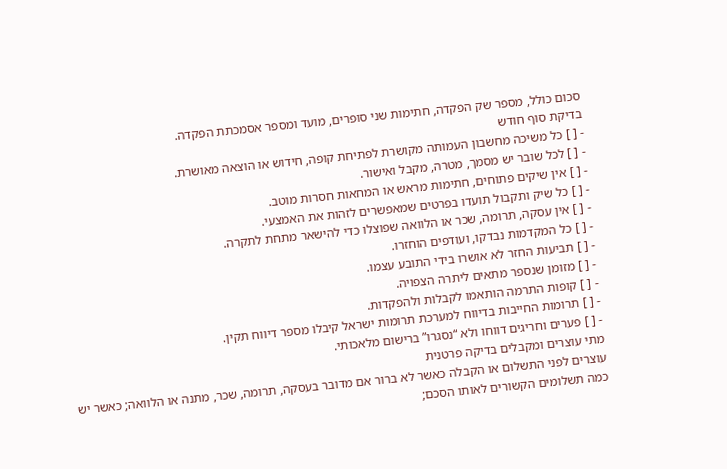סכום כולל, מספר שק הפקדה, חתימות שני סופרים, מועד ומספר אסמכתת הפקדה.
בדיקת סוף חודש
- [ ] כל משיכה מחשבון העמותה מקושרת לפתיחת קופה, חידוש או הוצאה מאושרת.
- [ ] לכל שובר יש מסמך, מטרה, מקבל ואישור.
- [ ] אין שיקים פתוחים, חתימות מראש או המחאות חסרות מוטב.
- [ ] כל שיק ותקבול תועדו בפרטים שמאפשרים לזהות את האמצעי.
- [ ] אין עסקה, תרומה, שכר או הלוואה שפוצלו כדי להישאר מתחת לתקרה.
- [ ] כל המקדמות נבדקו, ועודפים הוחזרו.
- [ ] תביעות החזר לא אושרו בידי התובע עצמו.
- [ ] מזומן שנספר מתאים ליתרה הצפויה.
- [ ] קופות התרמה הותאמו לקבלות ולהפקדות.
- [ ] תרומות החייבות בדיווח למערכת תרומות ישראל קיבלו מספר דיווח תקין.
- [ ] פערים וחריגים דווחו ולא “נסגרו” ברישום מלאכותי.
מתי עוצרים ומקבלים בדיקה פרטנית
עוצרים לפני התשלום או הקבלה כאשר לא ברור אם מדובר בעסקה, תרומה, שכר, מתנה או הלוואה; כאשר יש כמה תשלומים הקשורים לאותו הסכם;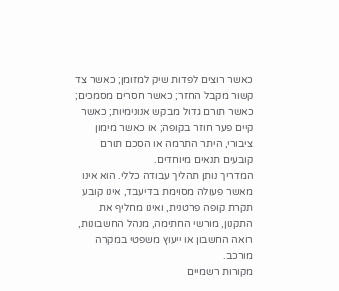כאשר רוצים לפדות שיק למזומן; כאשר צד קשור מקבל החזר; כאשר חסרים מסמכים; כאשר תורם גדול מבקש אנונימיות; כאשר קיים פער חוזר בקופה; או כאשר מימון ציבורי, היתר התרמה או הסכם תורם קובעים תנאים מיוחדים.
המדריך נותן תהליך עבודה כללי. הוא אינו מאשר פעולה מסוימת בדיעבד, אינו קובע תקרת קופה פרטנית, ואינו מחליף את התקנון, מורשי החתימה, מנהל החשבונות, רואה החשבון או ייעוץ משפטי במקרה מורכב.
מקורות רשמיים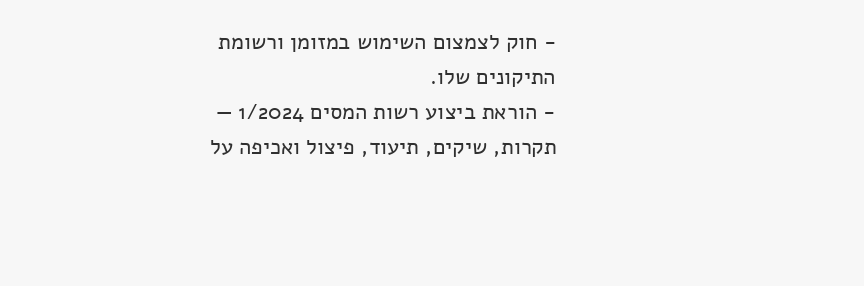- חוק לצמצום השימוש במזומן ורשומת התיקונים שלו.
- הוראת ביצוע רשות המסים 1/2024 — תקרות, שיקים, תיעוד, פיצול ואכיפה על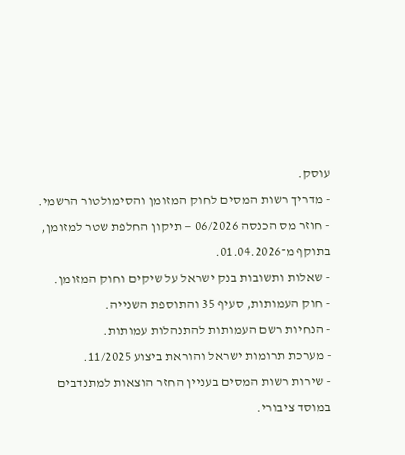עוסק.
- מדריך רשות המסים לחוק המזומן והסימולטור הרשמי.
- חוזר מס הכנסה 06/2026 — תיקון החלפת שטר למזומן, בתוקף מ־01.04.2026.
- שאלות ותשובות בנק ישראל על שיקים וחוק המזומן.
- חוק העמותות, סעיף 35 והתוספת השנייה.
- הנחיות רשם העמותות להתנהלות עמותות.
- מערכת תרומות ישראל והוראת ביצוע 11/2025.
- שירות רשות המסים בעניין החזר הוצאות למתנדבים במוסד ציבורי.